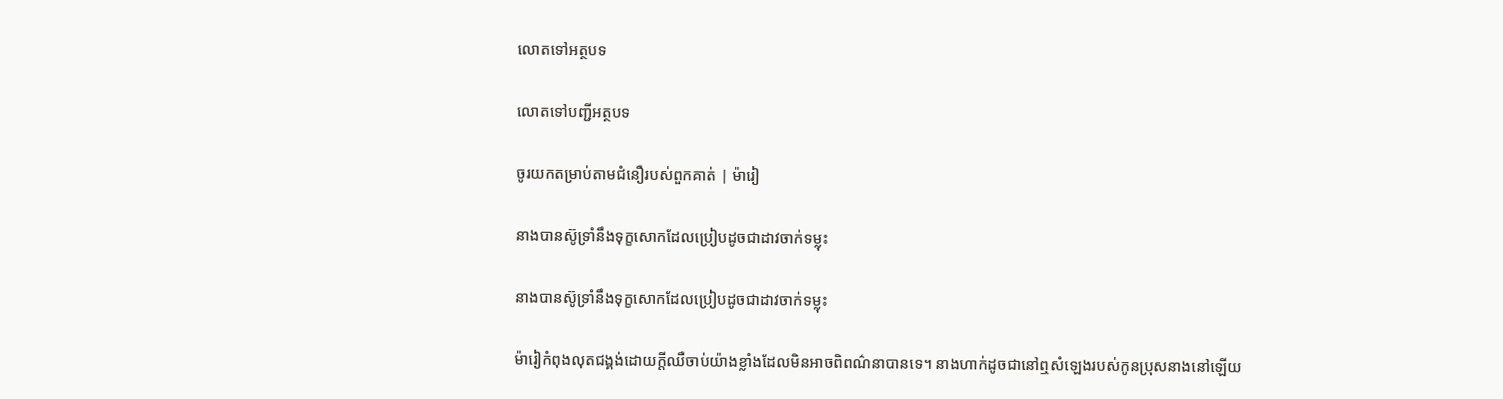លោតទៅអត្ថបទ

លោតទៅបញ្ជីអត្ថបទ

ចូរយកតម្រាប់តាមជំនឿរបស់ពួកគាត់ | ម៉ារៀ

នាងបានស៊ូទ្រាំនឹងទុក្ខសោកដែលប្រៀបដូចជាដាវចាក់ទម្លុះ

នាងបានស៊ូទ្រាំនឹងទុក្ខសោកដែលប្រៀបដូចជាដាវចាក់ទម្លុះ

ម៉ារៀកំពុងលុតជង្គង់ដោយក្ដីឈឺចាប់យ៉ាងខ្លាំងដែលមិនអាចពិពណ៌នាបានទេ។ នាងហាក់ដូចជានៅឮសំឡេងរបស់កូនប្រុសនាងនៅឡើយ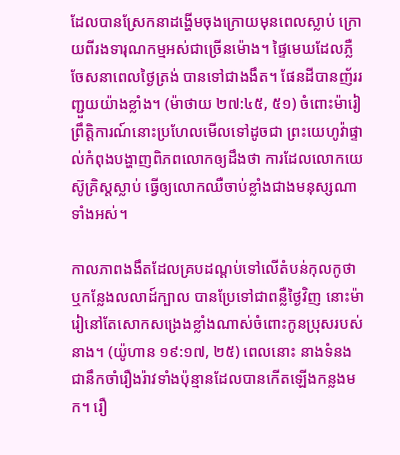ដែលបានស្រែកនាដង្ហើមចុងក្រោយមុនពេលស្លាប់ ក្រោយពីរងទារុណកម្មអស់ជាច្រើនម៉ោង។ ផ្ទៃមេឃដែលភ្លឺចែសនាពេលថ្ងៃត្រង់ បានទៅជាងងឹត។ ផែនដីបានញ័ររញ្ជួយយ៉ាងខ្លាំង។ (ម៉ាថាយ ២៧:៤៥, ៥១) ចំពោះម៉ារៀ ព្រឹត្តិការណ៍នោះប្រហែលមើលទៅដូចជា ព្រះយេហូវ៉ាផ្ទាល់កំពុងបង្ហាញពិភពលោកឲ្យដឹងថា ការដែលលោកយេស៊ូគ្រិស្តស្លាប់ ធ្វើឲ្យលោកឈឺចាប់ខ្លាំងជាងមនុស្សណាទាំងអស់។

កាលភាពងងឹតដែលគ្របដណ្ដប់ទៅលើតំបន់កុលកូថា ឬកន្លែងលលាដ៍ក្បាល បានប្រែទៅជាពន្លឺថ្ងៃវិញ នោះម៉ារៀនៅតែសោកសង្រេងខ្លាំងណាស់ចំពោះកូនប្រុសរបស់នាង។ (យ៉ូហាន ១៩:១៧, ២៥) ពេលនោះ នាងទំនងជានឹកចាំរឿងរ៉ាវទាំងប៉ុន្មានដែលបានកើតឡើងកន្លងមក។ រឿ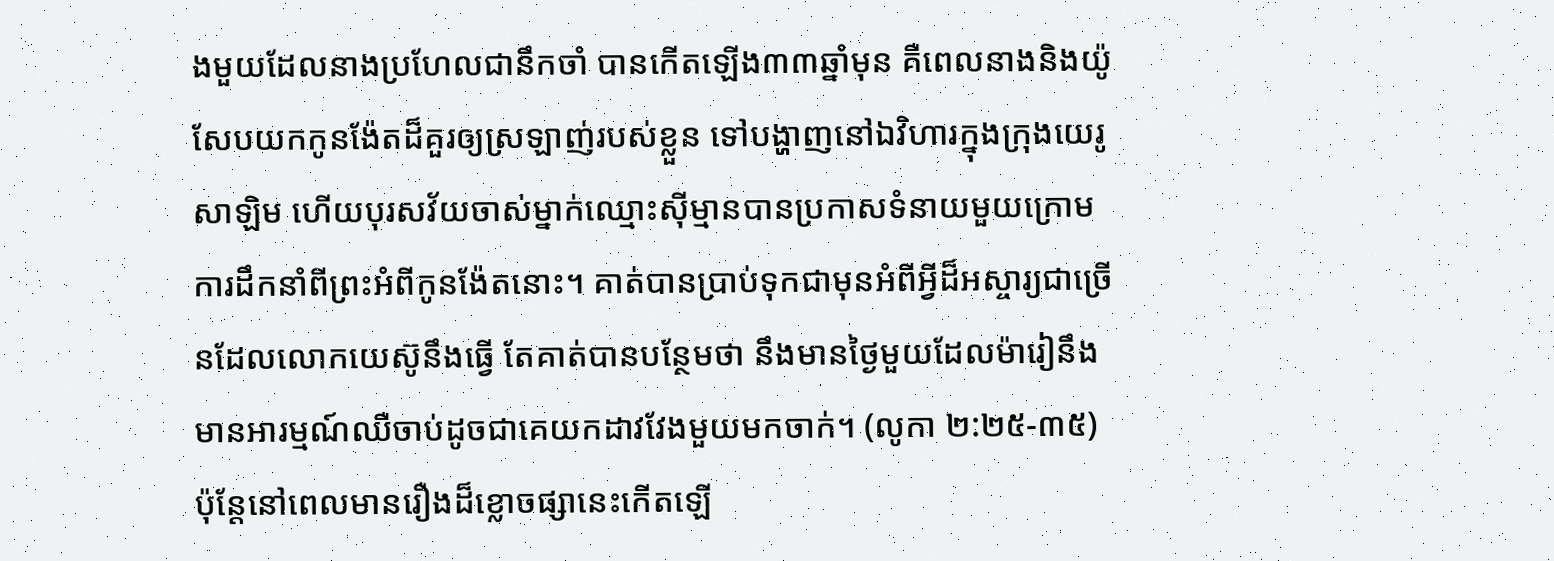ងមួយដែលនាងប្រហែលជានឹកចាំ បានកើតឡើង៣៣ឆ្នាំមុន គឺពេលនាងនិងយ៉ូសែបយកកូនង៉ែតដ៏គួរឲ្យស្រឡាញ់របស់ខ្លួន ទៅបង្ហាញនៅឯវិហារក្នុងក្រុងយេរូសាឡិម ហើយបុរសវ័យចាស់ម្នាក់ឈ្មោះស៊ីម្មានបានប្រកាសទំនាយមួយក្រោមការដឹកនាំពីព្រះអំពីកូនង៉ែតនោះ។ គាត់បានប្រាប់ទុកជាមុនអំពីអ្វីដ៏អស្ចារ្យជាច្រើនដែលលោកយេស៊ូនឹងធ្វើ តែគាត់បានបន្ថែមថា នឹងមានថ្ងៃមួយដែលម៉ារៀនឹងមានអារម្មណ៍ឈឺចាប់ដូចជាគេយកដាវវែងមួយមកចាក់។ (លូកា ២:២៥-៣៥) ប៉ុន្តែនៅពេលមានរឿងដ៏ខ្លោចផ្សានេះកើតឡើ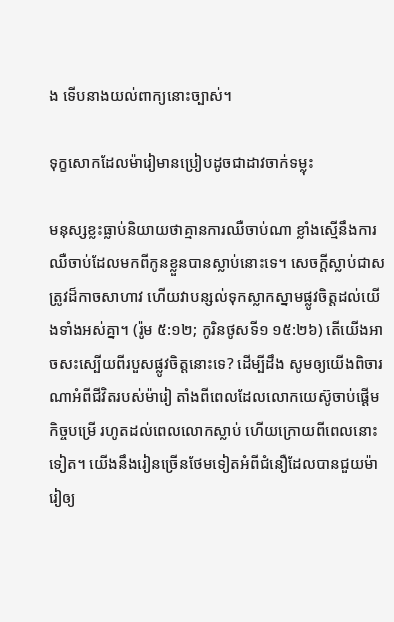ង ទើបនាងយល់ពាក្យនោះច្បាស់។

ទុក្ខសោកដែលម៉ារៀមានប្រៀបដូចជាដាវចាក់ទម្លុះ

មនុស្សខ្លះធ្លាប់និយាយថាគ្មានការឈឺចាប់ណា ខ្លាំងស្មើនឹងការឈឺចាប់ដែលមកពីកូនខ្លួនបានស្លាប់នោះទេ។ សេចក្ដីស្លាប់ជាសត្រូវដ៏កាចសាហាវ ហើយវាបន្សល់ទុកស្លាកស្នាមផ្លូវចិត្តដល់យើងទាំងអស់គ្នា។ (រ៉ូម ៥:១២; កូរិនថូសទី១ ១៥:២៦) តើយើងអាចសះស្បើយពីរបួសផ្លូវចិត្តនោះទេ? ដើម្បីដឹង សូមឲ្យយើងពិចារណាអំពីជីវិតរបស់ម៉ារៀ តាំងពីពេលដែលលោកយេស៊ូចាប់ផ្ដើមកិច្ចបម្រើ រហូតដល់ពេលលោកស្លាប់ ហើយក្រោយពីពេលនោះទៀត។ យើងនឹងរៀនច្រើនថែមទៀតអំពីជំនឿដែលបានជួយម៉ារៀឲ្យ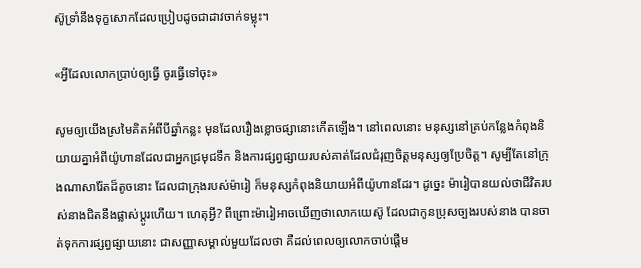ស៊ូទ្រាំនឹងទុក្ខសោកដែលប្រៀបដូចជាដាវចាក់ទម្លុះ។

«អ្វីដែលលោកប្រាប់ឲ្យធ្វើ ចូរធ្វើទៅចុះ»

សូមឲ្យយើងស្រមៃគិតអំពីបីឆ្នាំកន្លះ មុនដែលរឿងខ្លោចផ្សានោះកើតឡើង។ នៅពេលនោះ មនុស្សនៅគ្រប់កន្លែងកំពុងនិយាយគ្នាអំពីយ៉ូហានដែលជាអ្នកជ្រមុជទឹក និងការផ្សព្វផ្សាយរបស់គាត់ដែលជំរុញចិត្តមនុស្សឲ្យប្រែចិត្ត។ សូម្បីតែនៅក្រុងណាសារ៉ែតដ៏តូចនោះ ដែលជាក្រុងរបស់ម៉ារៀ ក៏មនុស្សកំពុងនិយាយអំពីយ៉ូហានដែរ។ ដូច្នេះ ម៉ារៀបានយល់ថាជីវិតរបស់នាងជិតនឹងផ្លាស់ប្ដូរហើយ។ ហេតុអ្វី? ពីព្រោះម៉ារៀអាចឃើញថាលោកយេស៊ូ ដែលជាកូនប្រុសច្បងរបស់នាង បានចាត់ទុកការផ្សព្វផ្សាយនោះ ជាសញ្ញាសម្គាល់មួយដែលថា គឺដល់ពេលឲ្យលោកចាប់ផ្ដើម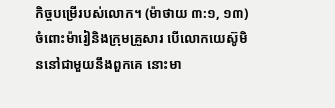កិច្ចបម្រើរបស់លោក។ (ម៉ាថាយ ៣:១, ១៣) ចំពោះម៉ារៀនិងក្រុមគ្រួសារ បើលោកយេស៊ូមិននៅជាមួយនឹងពួកគេ នោះមា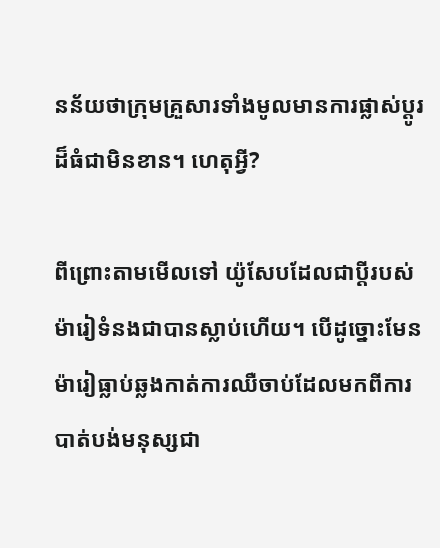នន័យថាក្រុមគ្រួសារទាំងមូលមានការផ្លាស់ប្ដូរដ៏ធំជាមិនខាន។ ហេតុអ្វី?

ពីព្រោះតាមមើលទៅ យ៉ូសែបដែលជាប្ដីរបស់ម៉ារៀទំនងជាបានស្លាប់ហើយ។ បើដូច្នោះមែន ម៉ារៀធ្លាប់ឆ្លងកាត់ការឈឺចាប់ដែលមកពីការបាត់បង់មនុស្សជា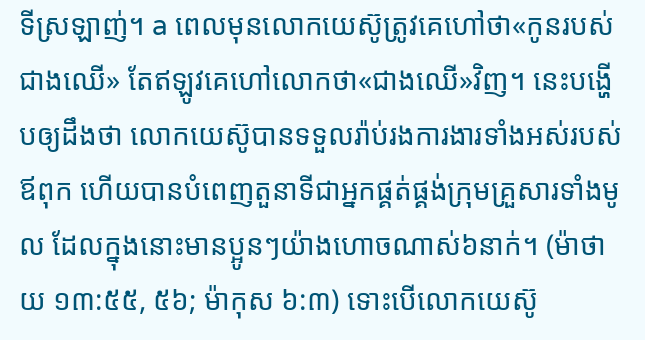ទីស្រឡាញ់។ a ពេលមុនលោកយេស៊ូត្រូវគេហៅថា«កូនរបស់ជាងឈើ» តែឥឡូវគេហៅលោកថា«ជាងឈើ»វិញ។ នេះបង្ហើបឲ្យដឹងថា លោកយេស៊ូបានទទួលរ៉ាប់រងការងារទាំងអស់របស់ឪពុក ហើយបានបំពេញតួនាទីជាអ្នកផ្គត់ផ្គង់ក្រុមគ្រួសារទាំងមូល ដែលក្នុងនោះមានប្អូនៗយ៉ាងហោចណាស់៦នាក់។ (ម៉ាថាយ ១៣:៥៥, ៥៦; ម៉ាកុស ៦:៣) ទោះបើលោកយេស៊ូ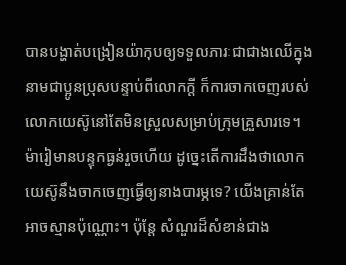បានបង្ហាត់បង្រៀនយ៉ាកុបឲ្យទទួលភារៈជាជាងឈើក្នុងនាមជាប្អូនប្រុសបន្ទាប់ពីលោកក្ដី ក៏ការចាកចេញរបស់លោកយេស៊ូនៅតែមិនស្រួលសម្រាប់ក្រុមគ្រួសារទេ។ ម៉ារៀមានបន្ទុកធ្ងន់រួចហើយ ដូច្នេះតើការដឹងថាលោកយេស៊ូនឹងចាកចេញធ្វើឲ្យនាងបារម្ភទេ? យើងគ្រាន់តែអាចស្មានប៉ុណ្ណោះ។ ប៉ុន្តែ សំណួរដ៏សំខាន់ជាង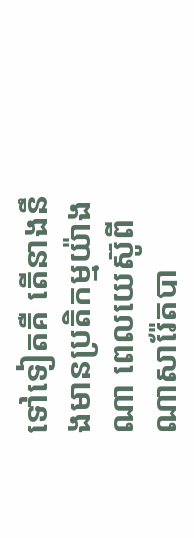ទៅទៀតគឺ តើនាងនឹងមានប្រតិកម្មយ៉ាងណា ពេលយេស៊ូពីណាសារ៉ែតបា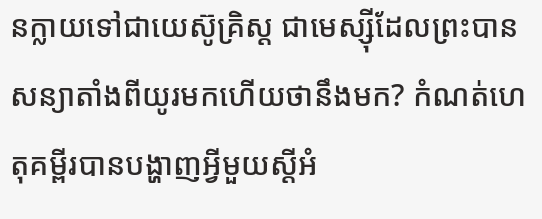នក្លាយទៅជាយេស៊ូគ្រិស្ត ជាមេស្ស៊ីដែលព្រះបានសន្យាតាំងពីយូរមកហើយថានឹងមក? កំណត់ហេតុគម្ពីរបានបង្ហាញអ្វីមួយស្ដីអំ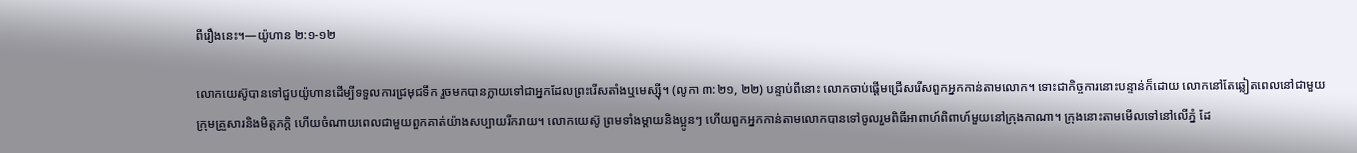ពីរឿងនេះ។—យ៉ូហាន ២:១-១២

លោកយេស៊ូបានទៅជួបយ៉ូហានដើម្បីទទួលការជ្រមុជទឹក រួចមកបានក្លាយទៅជាអ្នកដែលព្រះរើសតាំងឬមេស្ស៊ី។ (លូកា ៣:២១, ២២) បន្ទាប់ពីនោះ លោកចាប់ផ្ដើមជ្រើសរើសពួកអ្នកកាន់តាមលោក។ ទោះជាកិច្ចការនោះបន្ទាន់ក៏ដោយ លោកនៅតែឆ្លៀតពេលនៅជាមួយក្រុមគ្រួសារនិងមិត្តភក្ដិ ហើយចំណាយពេលជាមួយពួកគាត់យ៉ាងសប្បាយរីករាយ។ លោកយេស៊ូ ព្រមទាំងម្ដាយនិងប្អូនៗ ហើយពួកអ្នកកាន់តាមលោកបានទៅចូលរួមពិធីអាពាហ៍ពិពាហ៍មួយនៅក្រុងកាណា។ ក្រុងនោះតាមមើលទៅនៅលើភ្នំ ដែ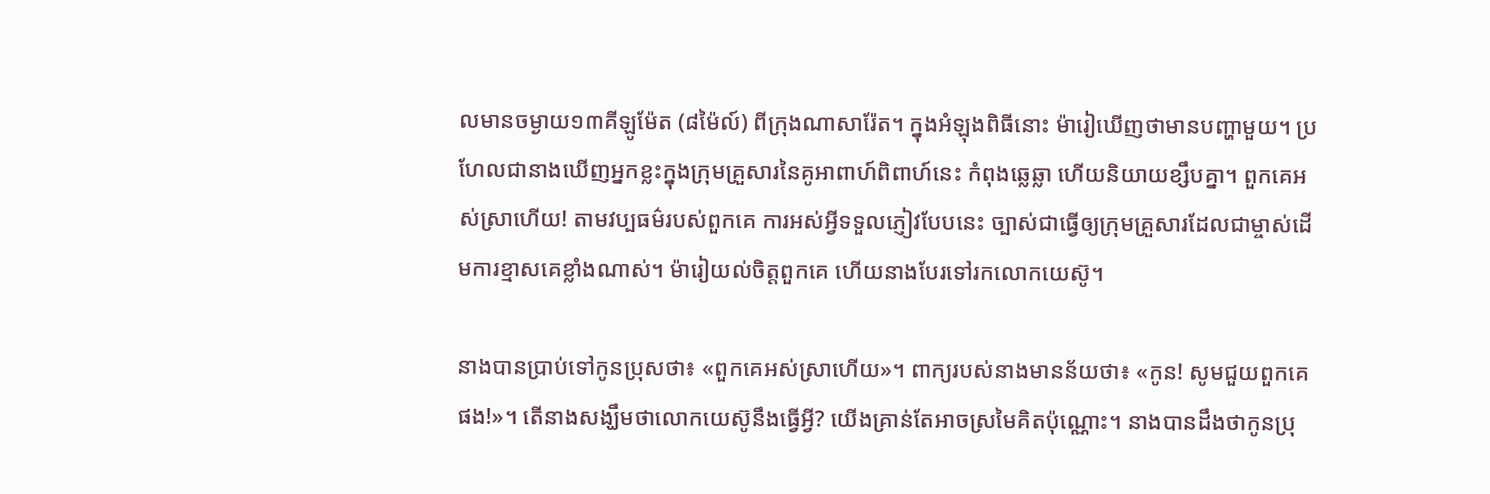លមានចម្ងាយ១៣គីឡូម៉ែត (៨ម៉ៃល៍) ពីក្រុងណាសារ៉ែត។ ក្នុងអំឡុងពិធីនោះ ម៉ារៀឃើញថាមានបញ្ហាមួយ។ ប្រហែលជានាងឃើញអ្នកខ្លះក្នុងក្រុមគ្រួសារនៃគូអាពាហ៍ពិពាហ៍នេះ កំពុងឆ្លេឆ្លា ហើយនិយាយខ្សឹបគ្នា។ ពួកគេអស់ស្រាហើយ! តាមវប្បធម៌របស់ពួកគេ ការអស់អ្វីទទួលភ្ញៀវបែបនេះ ច្បាស់ជាធ្វើឲ្យក្រុមគ្រួសារដែលជាម្ចាស់ដើមការខ្មាសគេខ្លាំងណាស់។ ម៉ារៀយល់ចិត្តពួកគេ ហើយនាងបែរទៅរកលោកយេស៊ូ។

នាងបានប្រាប់ទៅកូនប្រុសថា៖ «ពួកគេអស់ស្រាហើយ»។ ពាក្យរបស់នាងមានន័យថា៖ «កូន! សូមជួយពួកគេផង!»។ តើនាងសង្ឃឹមថាលោកយេស៊ូនឹងធ្វើអ្វី? យើងគ្រាន់តែអាចស្រមៃគិតប៉ុណ្ណោះ។ នាងបានដឹងថាកូនប្រុ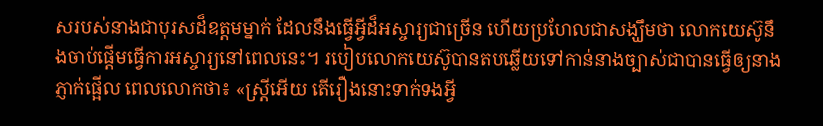សរបស់នាងជាបុរសដ៏ឧត្តមម្នាក់ ដែលនឹងធ្វើអ្វីដ៏អស្ចារ្យជាច្រើន ហើយប្រហែលជាសង្ឃឹមថា លោកយេស៊ូនឹងចាប់ផ្ដើមធ្វើការអស្ចារ្យនៅពេលនេះ។ របៀបលោកយេស៊ូបានតបឆ្លើយទៅកាន់នាងច្បាស់ជាបានធ្វើឲ្យនាងភ្ញាក់ផ្អើល ពេលលោកថា៖ «ស្ត្រីអើយ តើរឿងនោះទាក់ទងអ្វី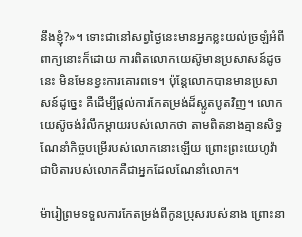នឹងខ្ញុំ?»។ ទោះជានៅសព្វថ្ងៃនេះមានអ្នកខ្លះយល់ច្រឡំអំពីពាក្យនោះក៏ដោយ ការពិតលោកយេស៊ូមានប្រសាសន៍ដូចនេះ មិនមែនខ្វះការគោរពទេ។ ប៉ុន្តែលោកបានមានប្រសាសន៍ដូច្នេះ គឺដើម្បីផ្ដល់ការកែតម្រង់ដ៏ស្លូតបូតវិញ។ លោកយេស៊ូចង់រំលឹកម្ដាយរបស់លោកថា តាមពិតនាងគ្មានសិទ្ធណែនាំកិច្ចបម្រើរបស់លោកនោះឡើយ ព្រោះព្រះយេហូវ៉ាជាបិតារបស់លោកគឺជាអ្នកដែលណែនាំលោក។

ម៉ារៀព្រមទទួលការកែតម្រង់ពីកូនប្រុសរបស់នាង ព្រោះនា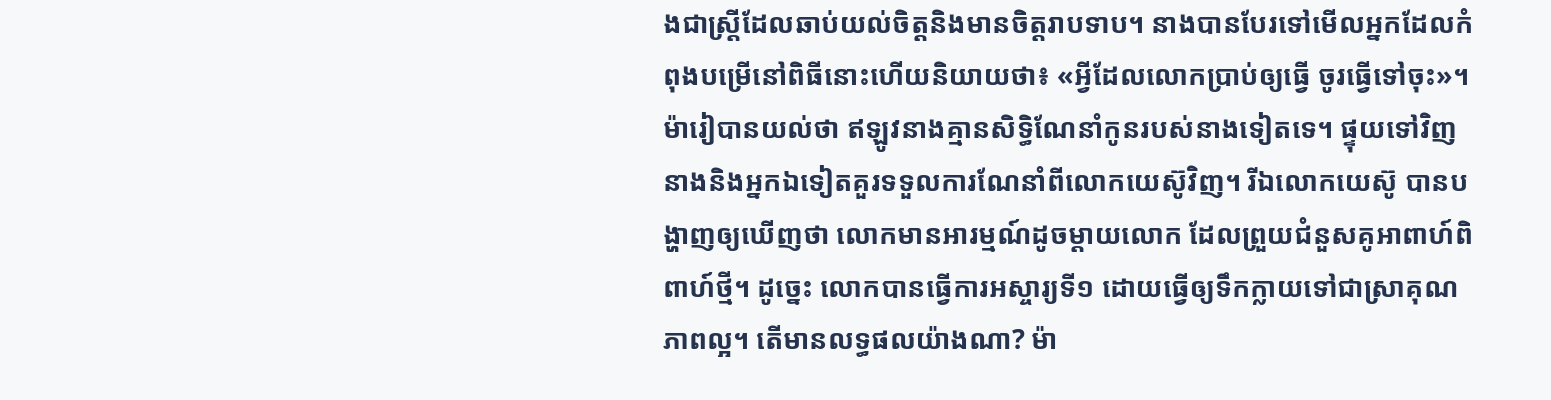ងជាស្ត្រីដែលឆាប់យល់ចិត្តនិងមានចិត្តរាបទាប។ នាងបានបែរទៅមើលអ្នកដែលកំពុងបម្រើនៅពិធីនោះហើយនិយាយថា៖ «អ្វីដែលលោកប្រាប់ឲ្យធ្វើ ចូរធ្វើទៅចុះ»។ ម៉ារៀបានយល់ថា ឥឡូវនាងគ្មានសិទ្ធិណែនាំកូនរបស់នាងទៀតទេ។ ផ្ទុយទៅវិញ នាងនិងអ្នកឯទៀតគួរទទួលការណែនាំពីលោកយេស៊ូវិញ។ រីឯលោកយេស៊ូ បានបង្ហាញឲ្យឃើញថា លោកមានអារម្មណ៍ដូចម្ដាយលោក ដែលព្រួយជំនួសគូអាពាហ៍ពិពាហ៍ថ្មី។ ដូច្នេះ លោកបានធ្វើការអស្ចារ្យទី១ ដោយធ្វើឲ្យទឹកក្លាយទៅជាស្រាគុណភាពល្អ។ តើមានលទ្ធផលយ៉ាងណា? ម៉ា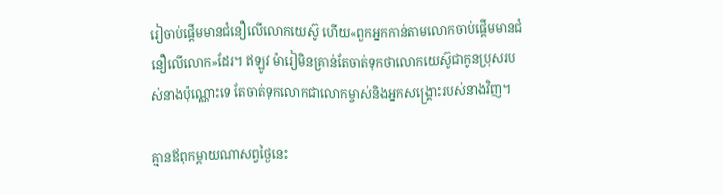រៀចាប់ផ្ដើមមានជំនឿលើលោកយេស៊ូ ហើយ«ពួកអ្នកកាន់តាមលោកចាប់ផ្ដើមមានជំនឿលើលោក»ដែរ។ ឥឡូវ ម៉ារៀមិនគ្រាន់តែចាត់ទុកថាលោកយេស៊ូជាកូនប្រុសរបស់នាងប៉ុណ្ណោះទេ តែចាត់ទុកលោកជាលោកម្ចាស់និងអ្នកសង្គ្រោះរបស់នាងវិញ។

គ្មានឪពុកម្ដាយណាសព្វថ្ងៃនេះ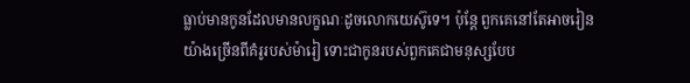ធ្លាប់មានកូនដែលមានលក្ខណៈដូចលោកយេស៊ូទេ។ ប៉ុន្តែ ពួកគេនៅតែអាចរៀនយ៉ាងច្រើនពីគំរូរបស់ម៉ារៀ ទោះជាកូនរបស់ពួកគេជាមនុស្សបែប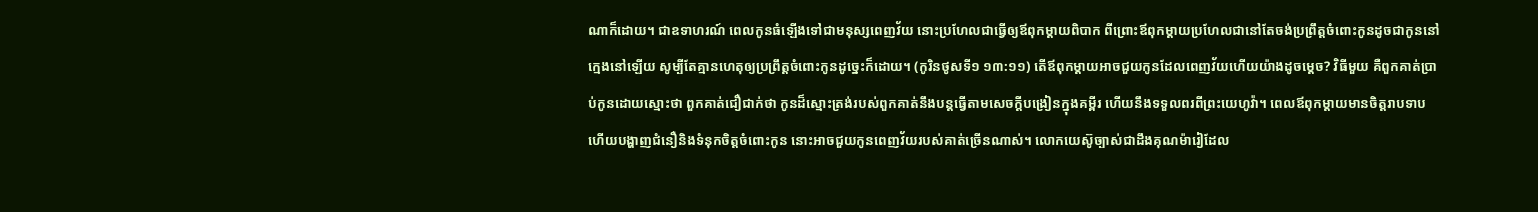ណាក៏ដោយ។ ជាឧទាហរណ៍ ពេលកូនធំឡើងទៅជាមនុស្សពេញវ័យ នោះប្រហែលជាធ្វើឲ្យឪពុកម្ដាយពិបាក ពីព្រោះឪពុកម្ដាយប្រហែលជានៅតែចង់ប្រព្រឹត្តចំពោះកូនដូចជាកូននៅក្មេងនៅឡើយ សូម្បីតែគ្មានហេតុឲ្យប្រព្រឹត្តចំពោះកូនដូច្នេះក៏ដោយ។ (កូរិនថូសទី១ ១៣:១១) តើឪពុកម្ដាយអាចជួយកូនដែលពេញវ័យហើយយ៉ាងដូចម្ដេច? វិធីមួយ គឺពួកគាត់ប្រាប់កូនដោយស្មោះថា ពួកគាត់ជឿជាក់ថា កូនដ៏ស្មោះត្រង់របស់ពួកគាត់នឹងបន្តធ្វើតាមសេចក្ដីបង្រៀនក្នុងគម្ពីរ ហើយនឹងទទួលពរពីព្រះយេហូវ៉ា។ ពេលឪពុកម្ដាយមានចិត្តរាបទាប ហើយបង្ហាញជំនឿនិងទំនុកចិត្តចំពោះកូន នោះអាចជួយកូនពេញវ័យរបស់គាត់ច្រើនណាស់។ លោកយេស៊ូច្បាស់ជាដឹងគុណម៉ារៀដែល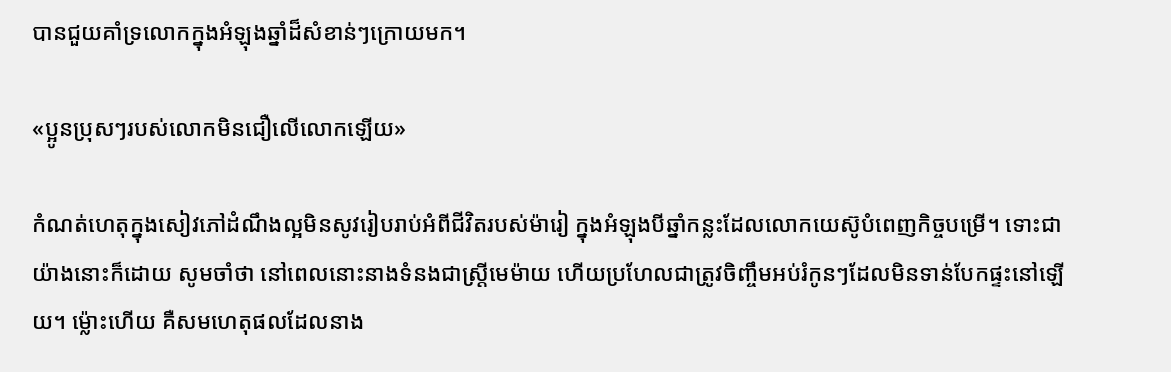បានជួយគាំទ្រលោកក្នុងអំឡុងឆ្នាំដ៏សំខាន់ៗក្រោយមក។

«ប្អូនប្រុសៗរបស់លោកមិនជឿលើលោកឡើយ»

កំណត់ហេតុក្នុងសៀវភៅដំណឹងល្អមិនសូវរៀបរាប់អំពីជីវិតរបស់ម៉ារៀ ក្នុងអំឡុងបីឆ្នាំកន្លះដែលលោកយេស៊ូបំពេញកិច្ចបម្រើ។ ទោះជាយ៉ាងនោះក៏ដោយ សូមចាំថា នៅពេលនោះនាងទំនងជាស្ត្រីមេម៉ាយ ហើយប្រហែលជាត្រូវចិញ្ចឹមអប់រំកូនៗដែលមិនទាន់បែកផ្ទះនៅឡើយ។ ម្ល៉ោះហើយ គឺសមហេតុផលដែលនាង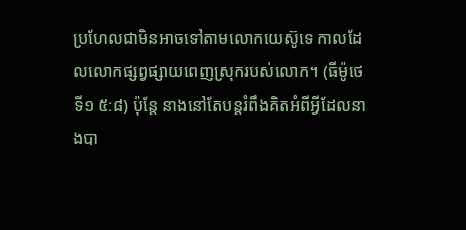ប្រហែលជាមិនអាចទៅតាមលោកយេស៊ូទេ កាលដែលលោកផ្សព្វផ្សាយពេញស្រុករបស់លោក។ (ធីម៉ូថេទី១ ៥:៨) ប៉ុន្តែ នាងនៅតែបន្តរំពឹងគិតអំពីអ្វីដែលនាងបា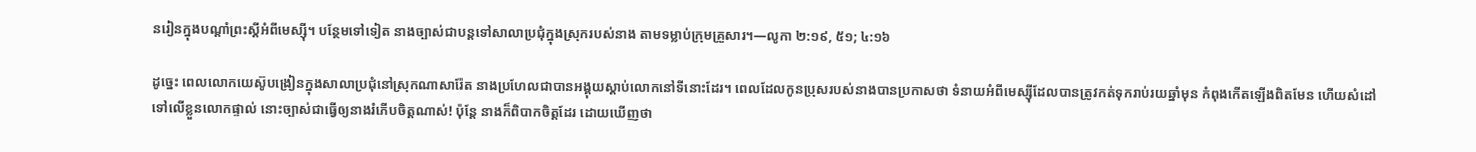នរៀនក្នុងបណ្ដាំព្រះស្ដីអំពីមេស្ស៊ី។ បន្ថែមទៅទៀត នាងច្បាស់ជាបន្តទៅសាលាប្រជុំក្នុងស្រុករបស់នាង តាមទម្លាប់ក្រុមគ្រួសារ។—លូកា ២:១៩, ៥១; ៤:១៦

ដូច្នេះ ពេលលោកយេស៊ូបង្រៀនក្នុងសាលាប្រជុំនៅស្រុកណាសារ៉ែត នាងប្រហែលជាបានអង្គុយស្ដាប់លោកនៅទីនោះដែរ។ ពេលដែលកូនប្រុសរបស់នាងបានប្រកាសថា ទំនាយអំពីមេស្ស៊ីដែលបានត្រូវកត់ទុករាប់រយឆ្នាំមុន កំពុងកើតឡើងពិតមែន ហើយសំដៅទៅលើខ្លួនលោកផ្ទាល់ នោះច្បាស់ជាធ្វើឲ្យនាងរំភើបចិត្តណាស់! ប៉ុន្តែ នាងក៏ពិបាកចិត្តដែរ ដោយឃើញថា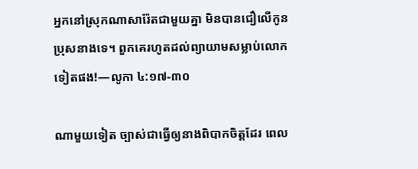អ្នកនៅស្រុកណាសារ៉ែតជាមួយគ្នា មិនបានជឿលើកូនប្រុសនាងទេ។ ពួកគេរហូតដល់ព្យាយាមសម្លាប់លោកទៀតផង!—លូកា ៤:១៧-៣០

ណាមួយទៀត ច្បាស់ជាធ្វើឲ្យនាងពិបាកចិត្តដែរ ពេល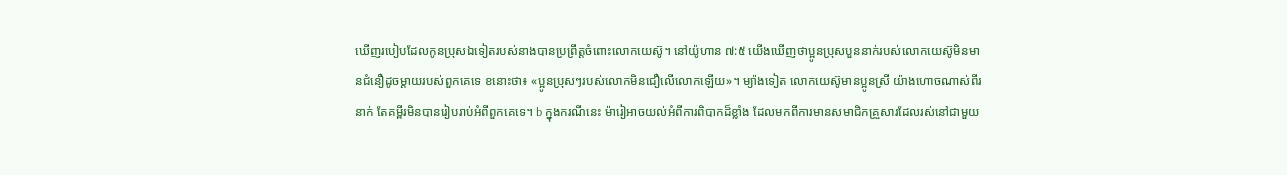ឃើញរបៀបដែលកូនប្រុសឯទៀតរបស់នាងបានប្រព្រឹត្តចំពោះលោកយេស៊ូ។ នៅយ៉ូហាន ៧:៥ យើងឃើញថាប្អូនប្រុសបួននាក់របស់លោកយេស៊ូមិនមានជំនឿដូចម្ដាយរបស់ពួកគេទេ ខនោះថា៖ «ប្អូនប្រុសៗរបស់លោកមិនជឿលើលោកឡើយ»។ ម្យ៉ាងទៀត លោកយេស៊ូមានប្អូនស្រី យ៉ាងហោចណាស់ពីរនាក់ តែគម្ពីរមិនបានរៀបរាប់អំពីពួកគេទេ។ b ក្នុងករណីនេះ ម៉ារៀអាចយល់អំពីការពិបាកដ៏ខ្លាំង ដែលមកពីការមានសមាជិកគ្រួសារដែលរស់នៅជាមួយ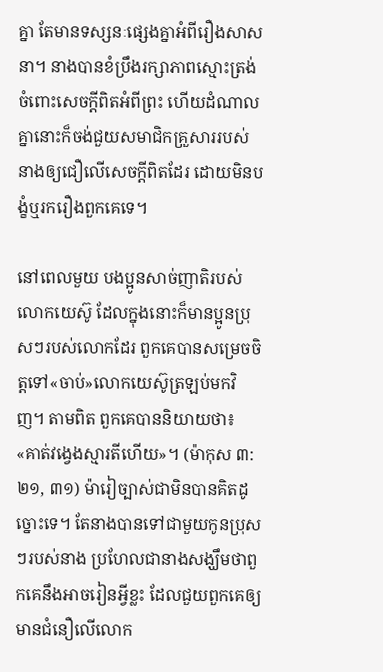គ្នា តែមានទស្សនៈផ្សេងគ្នាអំពីរឿងសាសនា។ នាងបានខំប្រឹងរក្សាភាពស្មោះត្រង់ចំពោះសេចក្ដីពិតអំពីព្រះ ហើយដំណាលគ្នានោះក៏ចង់ជួយសមាជិកគ្រួសាររបស់នាងឲ្យជឿលើសេចក្ដីពិតដែរ ដោយមិនបង្ខំឬរករឿងពួកគេទេ។

នៅពេលមួយ បងប្អូនសាច់ញាតិរបស់លោកយេស៊ូ ដែលក្នុងនោះក៏មានប្អូនប្រុសៗរបស់លោកដែរ ពួកគេបានសម្រេចចិត្តទៅ«ចាប់»លោកយេស៊ូត្រឡប់មកវិញ។ តាមពិត ពួកគេបាននិយាយថា៖ «គាត់វង្វេងស្មារតីហើយ»។ (ម៉ាកុស ៣:២១, ៣១) ម៉ារៀច្បាស់ជាមិនបានគិតដូច្នោះទេ។ តែនាងបានទៅជាមួយកូនប្រុសៗរបស់នាង ប្រហែលជានាងសង្ឃឹមថាពួកគេនឹងអាចរៀនអ្វីខ្លះ ដែលជួយពួកគេឲ្យមានជំនឿលើលោក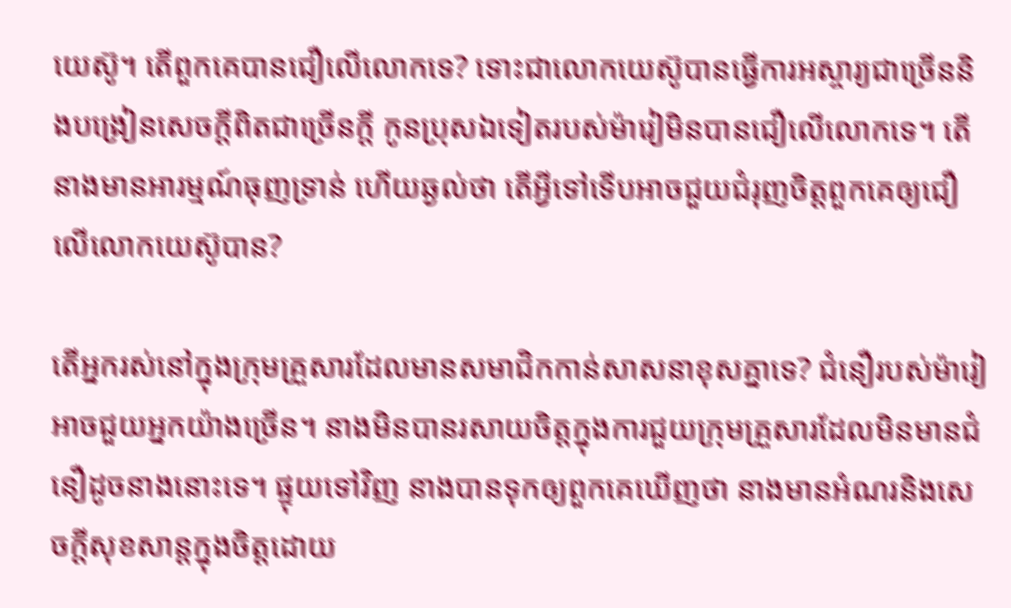យេស៊ូ។ តើពួកគេបានជឿលើលោកទេ? ទោះជាលោកយេស៊ូបានធ្វើការអស្ចារ្យជាច្រើននិងបង្រៀនសេចក្ដីពិតជាច្រើនក្ដី កូនប្រុសឯទៀតរបស់ម៉ារៀមិនបានជឿលើលោកទេ។ តើនាងមានអារម្មណ៍ធុញទ្រាន់ ហើយឆ្ងល់ថា តើអ្វីទៅទើបអាចជួយជំរុញចិត្តពួកគេឲ្យជឿលើលោកយេស៊ូបាន?

តើអ្នករស់នៅក្នុងក្រុមគ្រួសារដែលមានសមាជិកកាន់សាសនាខុសគ្នាទេ? ជំនឿរបស់ម៉ារៀអាចជួយអ្នកយ៉ាងច្រើន។ នាងមិនបានរសាយចិត្តក្នុងការជួយក្រុមគ្រួសារដែលមិនមានជំនឿដូចនាងនោះទេ។ ផ្ទុយទៅវិញ នាងបានទុកឲ្យពួកគេឃើញថា នាងមានអំណរនិងសេចក្ដីសុខសាន្តក្នុងចិត្តដោយ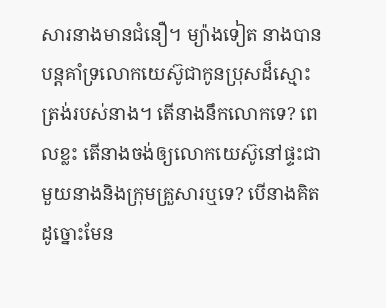សារនាងមានជំនឿ។ ម្យ៉ាងទៀត នាងបានបន្តគាំទ្រលោកយេស៊ូជាកូនប្រុសដ៏ស្មោះត្រង់របស់នាង។ តើនាងនឹកលោកទេ? ពេលខ្លះ តើនាងចង់ឲ្យលោកយេស៊ូនៅផ្ទះជាមួយនាងនិងក្រុមគ្រួសារឬទេ? បើនាងគិតដូច្នោះមែន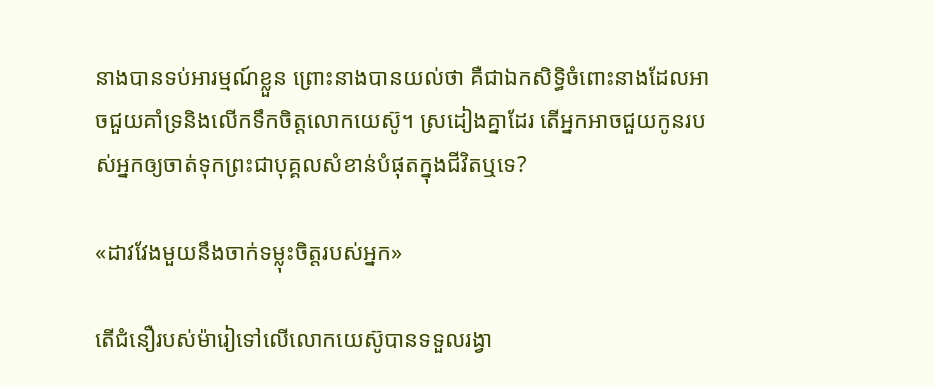នាងបានទប់អារម្មណ៍ខ្លួន ព្រោះនាងបានយល់ថា គឺជាឯកសិទ្ធិចំពោះនាងដែលអាចជួយគាំទ្រនិងលើកទឹកចិត្តលោកយេស៊ូ។ ស្រដៀងគ្នាដែរ តើអ្នកអាចជួយកូនរបស់អ្នកឲ្យចាត់ទុកព្រះជាបុគ្គលសំខាន់បំផុតក្នុងជីវិតឬទេ?

«ដាវវែងមួយនឹងចាក់ទម្លុះចិត្តរបស់អ្នក»

តើជំនឿរបស់ម៉ារៀទៅលើលោកយេស៊ូបានទទួលរង្វា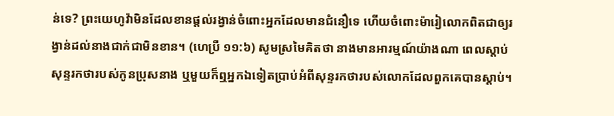ន់ទេ? ព្រះយេហូវ៉ាមិនដែលខានផ្ដល់រង្វាន់ចំពោះអ្នកដែលមានជំនឿទេ ហើយចំពោះម៉ារៀលោកពិតជាឲ្យរង្វាន់ដល់នាងជាក់ជាមិនខាន។ (ហេប្រឺ ១១:៦) សូមស្រមៃគិតថា នាងមានអារម្មណ៍យ៉ាងណា ពេលស្ដាប់សុន្ទរកថារបស់កូនប្រុសនាង ឬមួយក៏ឮអ្នកឯទៀតប្រាប់អំពីសុន្ទរកថារបស់លោកដែលពួកគេបានស្ដាប់។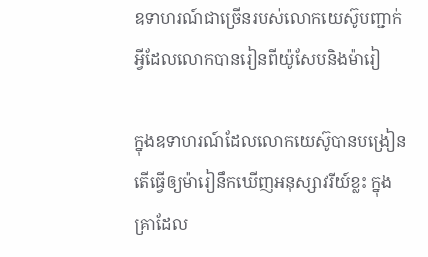ឧទាហរណ៍ជាច្រើនរបស់លោកយេស៊ូបញ្ជាក់អ្វីដែលលោកបានរៀនពីយ៉ូសែបនិងម៉ារៀ

ក្នុងឧទាហរណ៍ដែលលោកយេស៊ូបានបង្រៀន តើធ្វើឲ្យម៉ារៀនឹកឃើញអនុស្សាវរីយ៍ខ្លះ ក្នុងគ្រាដែល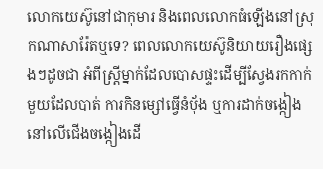លោកយេស៊ូនៅជាកុមារ និងពេលលោកធំឡើងនៅស្រុកណាសារ៉ែតឬទេ? ពេលលោកយេស៊ូនិយាយរឿងផ្សេងៗដូចជា អំពីស្ត្រីម្នាក់ដែលបោសផ្ទះដើម្បីស្វែងរកកាក់មួយដែលបាត់ ការកិនម្សៅធ្វើនំប៉័ង ឬការដាក់ចង្កៀងនៅលើជើងចង្កៀងដើ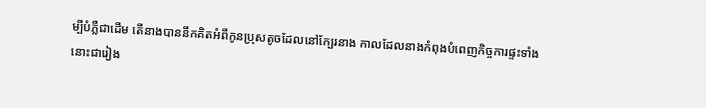ម្បីបំភ្លឺជាដើម តើនាងបាននឹកគិតអំពីកូនប្រុសតូចដែលនៅក្បែរនាង កាលដែលនាងកំពុងបំពេញកិច្ចការផ្ទះទាំងនោះជារៀង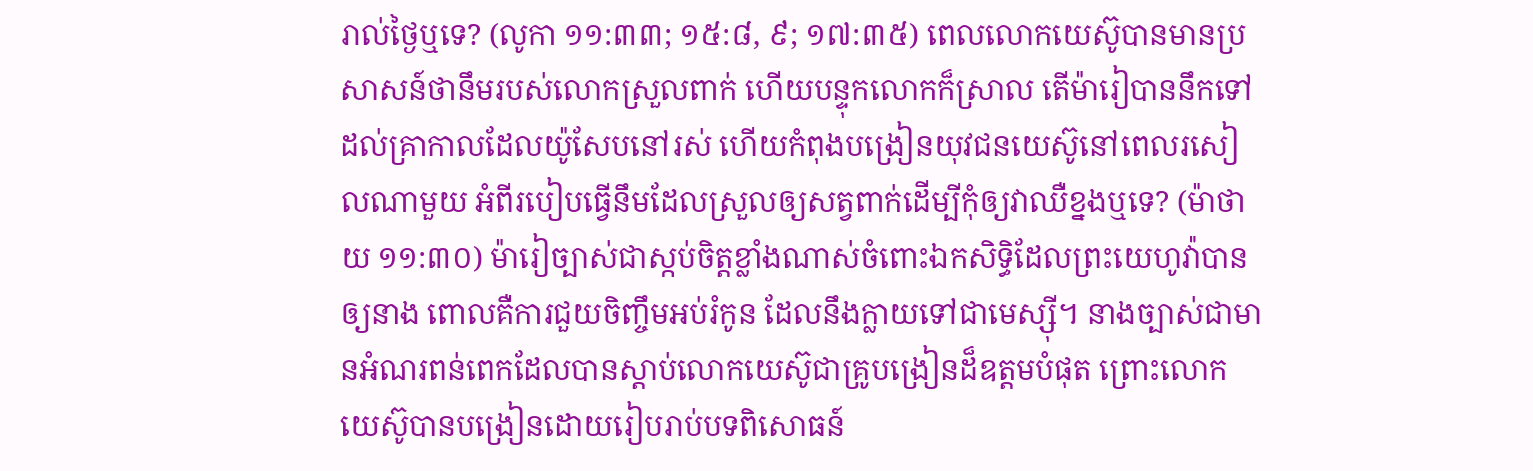រាល់ថ្ងៃឬទេ? (លូកា ១១:៣៣; ១៥:៨, ៩; ១៧:៣៥) ពេលលោកយេស៊ូបានមានប្រសាសន៍ថានឹមរបស់លោកស្រួលពាក់ ហើយបន្ទុកលោកក៏ស្រាល តើម៉ារៀបាននឹកទៅដល់គ្រាកាលដែលយ៉ូសែបនៅរស់ ហើយកំពុងបង្រៀនយុវជនយេស៊ូនៅពេលរសៀលណាមួយ អំពីរបៀបធ្វើនឹមដែលស្រួលឲ្យសត្វពាក់ដើម្បីកុំឲ្យវាឈឺខ្នងឬទេ? (ម៉ាថាយ ១១:៣០) ម៉ារៀច្បាស់ជាស្កប់ចិត្តខ្លាំងណាស់ចំពោះឯកសិទ្ធិដែលព្រះយេហូវ៉ាបានឲ្យនាង ពោលគឺការជួយចិញ្ចឹមអប់រំកូន ដែលនឹងក្លាយទៅជាមេស្ស៊ី។ នាងច្បាស់ជាមានអំណរពន់ពេកដែលបានស្ដាប់លោកយេស៊ូជាគ្រូបង្រៀនដ៏ឧត្តមបំផុត ព្រោះលោកយេស៊ូបានបង្រៀនដោយរៀបរាប់បទពិសោធន៍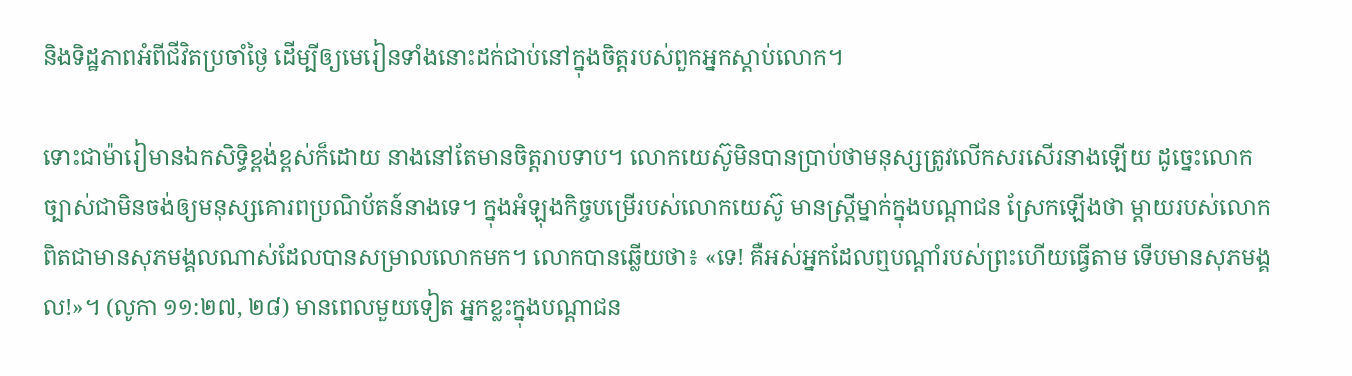និងទិដ្ឋភាពអំពីជីវិតប្រចាំថ្ងៃ ដើម្បីឲ្យមេរៀនទាំងនោះដក់ជាប់នៅក្នុងចិត្តរបស់ពួកអ្នកស្ដាប់លោក។

ទោះជាម៉ារៀមានឯកសិទ្ធិខ្ពង់ខ្ពស់ក៏ដោយ នាងនៅតែមានចិត្តរាបទាប។ លោកយេស៊ូមិនបានប្រាប់ថាមនុស្សត្រូវលើកសរសើរនាងឡើយ ដូច្នេះលោកច្បាស់ជាមិនចង់ឲ្យមនុស្សគោរពប្រណិប័តន៍នាងទេ។ ក្នុងអំឡុងកិច្ចបម្រើរបស់លោកយេស៊ូ មានស្ត្រីម្នាក់ក្នុងបណ្ដាជន ស្រែកឡើងថា ម្ដាយរបស់លោកពិតជាមានសុភមង្គលណាស់ដែលបានសម្រាលលោកមក។ លោកបានឆ្លើយថា៖ «ទេ! គឺអស់អ្នកដែលឮបណ្ដាំរបស់ព្រះហើយធ្វើតាម ទើបមានសុភមង្គល!»។ (លូកា ១១:២៧, ២៨) មានពេលមួយទៀត អ្នកខ្លះក្នុងបណ្ដាជន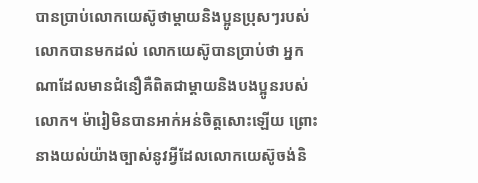បានប្រាប់លោកយេស៊ូថាម្ដាយនិងប្អូនប្រុសៗរបស់លោកបានមកដល់ លោកយេស៊ូបានប្រាប់ថា អ្នកណាដែលមានជំនឿគឺពិតជាម្ដាយនិងបងប្អូនរបស់លោក។ ម៉ារៀមិនបានអាក់អន់ចិត្តសោះឡើយ ព្រោះនាងយល់យ៉ាងច្បាស់នូវអ្វីដែលលោកយេស៊ូចង់និ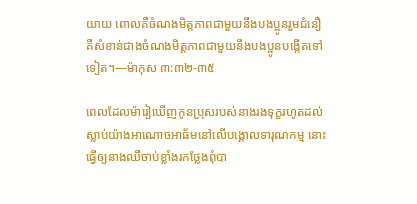យាយ ពោលគឺចំណងមិត្តភាពជាមួយនឹងបងប្អូនរួមជំនឿគឺសំខាន់ជាងចំណងមិត្តភាពជាមួយនឹងបងប្អូនបង្កើតទៅទៀត។—ម៉ាកុស ៣:៣២-៣៥

ពេលដែលម៉ារៀឃើញកូនប្រុសរបស់នាងរងទុក្ខរហូតដល់ស្លាប់យ៉ាងអាណោចអាធ័មនៅលើបង្គោលទារុណកម្ម នោះធ្វើឲ្យនាងឈឺចាប់ខ្លាំងរកថ្លែងពុំបា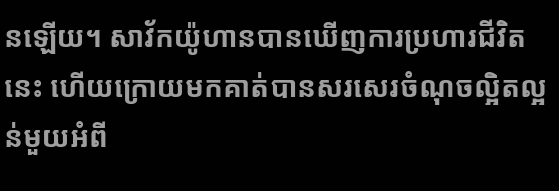នឡើយ។ សាវ័កយ៉ូហានបានឃើញការប្រហារជីវិតនេះ ហើយក្រោយមកគាត់បានសរសេរចំណុចល្អិតល្អន់មួយអំពី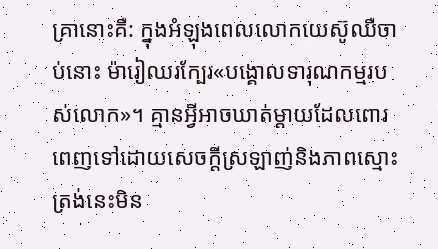គ្រានោះគឺ: ក្នុងអំឡុងពេលលោកយេស៊ូឈឺចាប់នោះ ម៉ារៀឈរក្បែរ«បង្គោលទារុណកម្មរបស់លោក»។ គ្មានអ្វីអាចឃាត់ម្ដាយដែលពោរពេញទៅដោយសេចក្ដីស្រឡាញ់និងភាពស្មោះត្រង់នេះមិន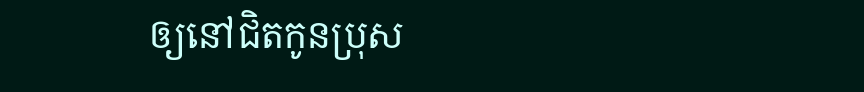ឲ្យនៅជិតកូនប្រុស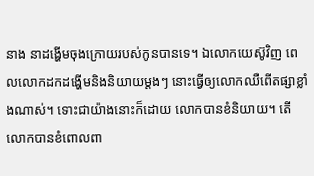នាង នាដង្ហើមចុងក្រោយរបស់កូនបានទេ។ ឯលោកយេស៊ូវិញ ពេលលោកដកដង្ហើមនិងនិយាយម្ដងៗ នោះធ្វើឲ្យលោកឈឺពើតផ្សាខ្លាំងណាស់។ ទោះជាយ៉ាងនោះក៏ដោយ លោកបានខំនិយាយ។ តើលោកបានខំពោលពា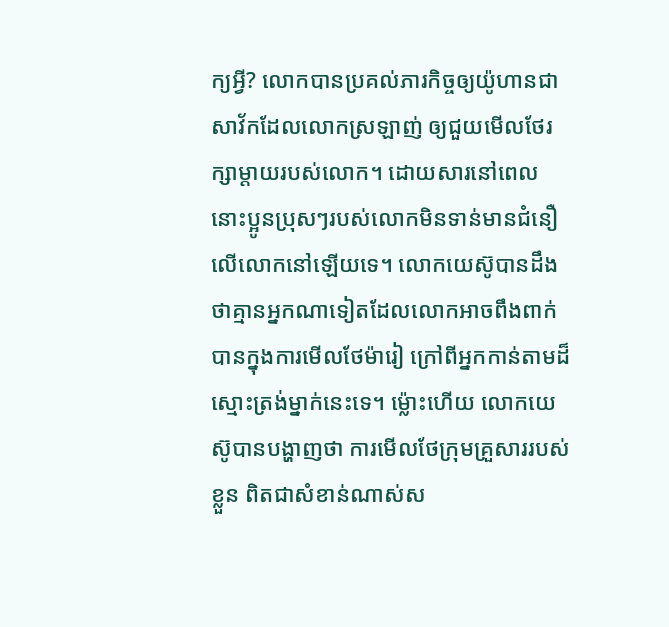ក្យអ្វី? លោកបានប្រគល់ភារកិច្ចឲ្យយ៉ូហានជាសាវ័កដែលលោកស្រឡាញ់ ឲ្យជួយមើលថែរក្សាម្ដាយរបស់លោក។ ដោយសារនៅពេលនោះប្អូនប្រុសៗរបស់លោកមិនទាន់មានជំនឿលើលោកនៅឡើយទេ។ លោកយេស៊ូបានដឹងថាគ្មានអ្នកណាទៀតដែលលោកអាចពឹងពាក់បានក្នុងការមើលថែម៉ារៀ ក្រៅពីអ្នកកាន់តាមដ៏ស្មោះត្រង់ម្នាក់នេះទេ។ ម្ល៉ោះហើយ លោកយេស៊ូបានបង្ហាញថា ការមើលថែក្រុមគ្រួសាររបស់ខ្លួន ពិតជាសំខាន់ណាស់ស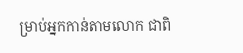ម្រាប់អ្នកកាន់តាមលោក ជាពិ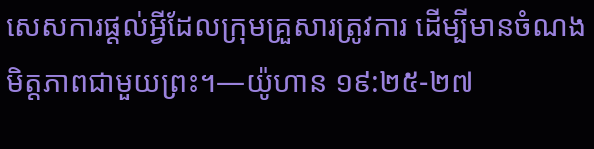សេសការផ្ដល់អ្វីដែលក្រុមគ្រួសារត្រូវការ ដើម្បីមានចំណងមិត្តភាពជាមួយព្រះ។—យ៉ូហាន ១៩:២៥-២៧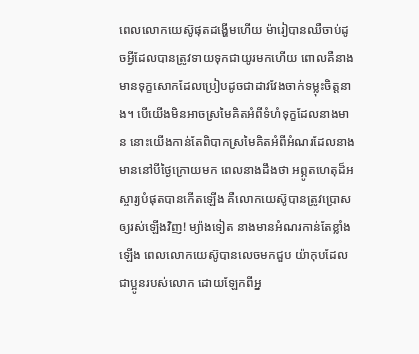ពេលលោកយេស៊ូផុតដង្ហើមហើយ ម៉ារៀបានឈឺចាប់ដូចអ្វីដែលបានត្រូវទាយទុកជាយូរមកហើយ ពោលគឺនាងមានទុក្ខសោកដែលប្រៀបដូចជាដាវវែងចាក់ទម្លុះចិត្តនាង។ បើយើងមិនអាចស្រមៃគិតអំពីទំហំទុក្ខដែលនាងមាន នោះយើងកាន់តែពិបាកស្រមៃគិតអំពីអំណរដែលនាងមាននៅបីថ្ងៃក្រោយមក ពេលនាងដឹងថា អព្ភូតហេតុដ៏អស្ចារ្យបំផុតបានកើតឡើង គឺលោកយេស៊ូបានត្រូវប្រោសឲ្យរស់ឡើងវិញ! ម្យ៉ាងទៀត នាងមានអំណរកាន់តែខ្លាំងឡើង ពេលលោកយេស៊ូបានលេចមកជួប យ៉ាកុបដែលជាប្អូនរបស់លោក ដោយឡែកពីអ្ន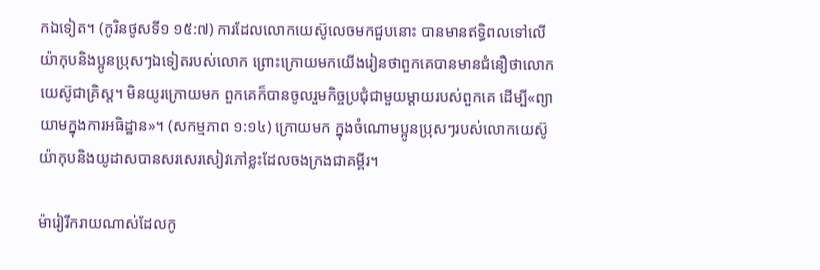កឯទៀត។ (កូរិនថូសទី១ ១៥:៧) ការដែលលោកយេស៊ូលេចមកជួបនោះ បានមានឥទ្ធិពលទៅលើយ៉ាកុបនិងប្អូនប្រុសៗឯទៀតរបស់លោក ព្រោះក្រោយមកយើងរៀនថាពួកគេបានមានជំនឿថាលោកយេស៊ូជាគ្រិស្ត។ មិនយូរក្រោយមក ពួកគេក៏បានចូលរួមកិច្ចប្រជុំជាមួយម្ដាយរបស់ពួកគេ ដើម្បី«ព្យាយាមក្នុងការអធិដ្ឋាន»។ (សកម្មភាព ១:១៤) ក្រោយមក ក្នុងចំណោមប្អូនប្រុសៗរបស់លោកយេស៊ូ យ៉ាកុបនិងយូដាសបានសរសេរសៀវភៅខ្លះដែលចងក្រងជាគម្ពីរ។

ម៉ារៀរីករាយណាស់ដែលកូ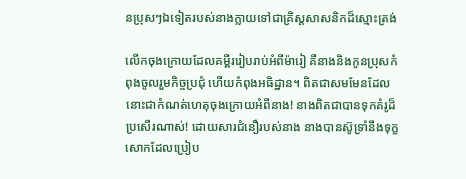នប្រុសៗឯទៀតរបស់នាងក្លាយទៅជាគ្រិស្តសាសនិកដ៏ស្មោះត្រង់

លើកចុងក្រោយដែលគម្ពីររៀបរាប់អំពីម៉ារៀ គឺនាងនិងកូនប្រុសកំពុងចូលរួមកិច្ចប្រជុំ ហើយកំពុងអធិដ្ឋាន។ ពិតជាសមមែនដែលនោះជាកំណត់ហេតុចុងក្រោយអំពីនាង! នាងពិតជាបានទុកគំរូដ៏ប្រសើរណាស់! ដោយសារជំនឿរបស់នាង នាងបានស៊ូទ្រាំនឹងទុក្ខសោកដែលប្រៀប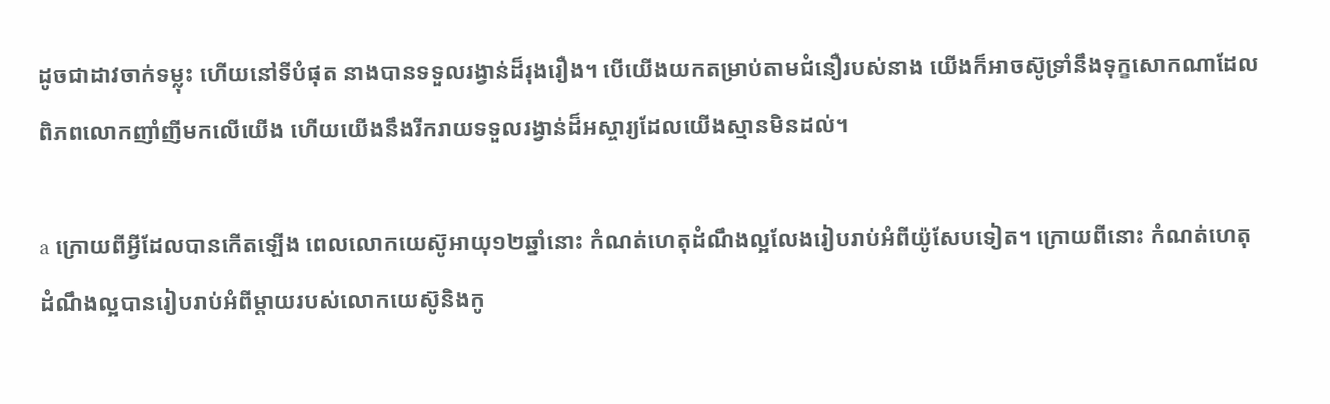ដូចជាដាវចាក់ទម្លុះ ហើយនៅទីបំផុត នាងបានទទួលរង្វាន់ដ៏រុងរឿង។ បើយើងយកតម្រាប់តាមជំនឿរបស់នាង យើងក៏អាចស៊ូទ្រាំនឹងទុក្ខសោកណាដែលពិភពលោកញាំញីមកលើយើង ហើយយើងនឹងរីករាយទទួលរង្វាន់ដ៏អស្ចារ្យដែលយើងស្មានមិនដល់។

a ក្រោយពីអ្វីដែលបានកើតឡើង ពេលលោកយេស៊ូអាយុ១២ឆ្នាំនោះ កំណត់ហេតុដំណឹងល្អលែងរៀបរាប់អំពីយ៉ូសែបទៀត។ ក្រោយពីនោះ កំណត់ហេតុដំណឹងល្អបានរៀបរាប់អំពីម្ដាយរបស់លោកយេស៊ូនិងកូ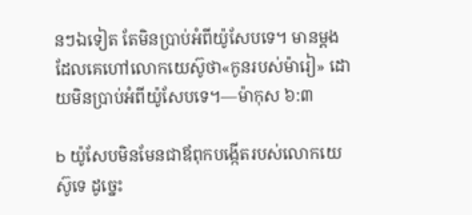នៗឯទៀត តែមិនប្រាប់អំពីយ៉ូសែបទេ។ មានម្ដងដែលគេហៅលោកយេស៊ូថា«កូនរបស់ម៉ារៀ» ដោយមិនប្រាប់អំពីយ៉ូសែបទេ។—ម៉ាកុស ៦:៣

b យ៉ូសែបមិនមែនជាឪពុកបង្កើតរបស់លោកយេស៊ូទេ ដូច្នេះ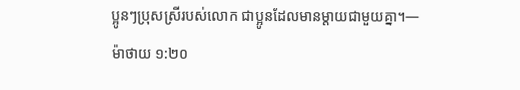ប្អូនៗប្រុសស្រីរបស់លោក ជាប្អូនដែលមានម្ដាយជាមួយគ្នា។—ម៉ាថាយ ១:២០